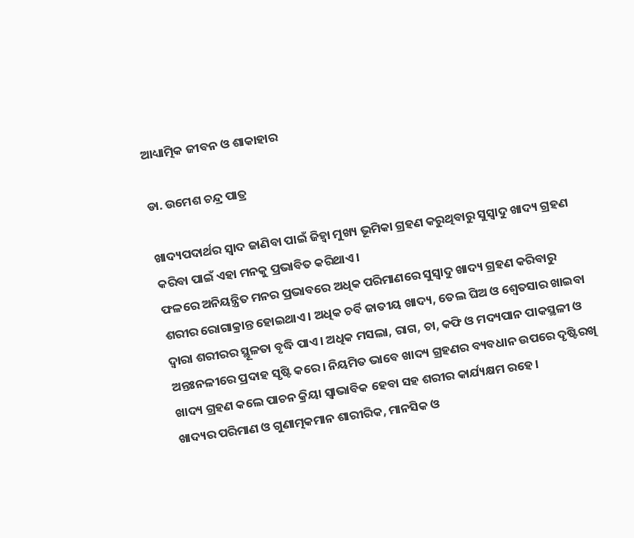ଆଧ୍ୟାତ୍ମିକ ଜୀବନ ଓ ଶାକାହାର

ଡା. ଉମେଶ ଚନ୍ଦ୍ର ପାତ୍ର

ଖାଦ୍ୟପଦାର୍ଥର ସ୍ବାଦ ଜାଣିବା ପାଇଁ ଜିହ୍ବା ମୁଖ୍ୟ ଭୂମିକା ଗ୍ରହଣ କରୁଥିବାରୁ ସୁସ୍ବାଦୁ ଖାଦ୍ୟ ଗ୍ରହଣ କରିବା ପାଇଁ ଏହା ମନକୁ ପ୍ରଭାବିତ କରିଥାଏ।
ଫଳରେ ଅନିୟନ୍ତ୍ରିତ ମନର ପ୍ରଭାବରେ ଅଧିକ ପରିମାଣରେ ସୁସ୍ବାଦୁ ଖାଦ୍ୟ ଗ୍ରହଣ କରିବାରୁ ଶରୀର ରୋଗାକ୍ରାନ୍ତ ହୋଇଥାଏ। ଅଧିକ ଚର୍ବି ଜାତୀୟ ଖାଦ୍ୟ, ତେଲ ଘିଅ ଓ ଶ୍ୱେତସାର ଖାଇବା ଦ୍ୱାରା ଶରୀରର ସ୍ଥୂଳତା ବୃଦ୍ଧି ପାଏ। ଅଧିକ ମସଲା, ରାଗ, ଚା, କଫି ଓ ମଦ୍ୟପାନ ପାକସ୍ଥଳୀ ଓ ଅନ୍ତଃନଳୀରେ ପ୍ରଦାହ ସୃଷ୍ଟି କରେ। ନିୟମିତ ଭାବେ ଖାଦ୍ୟ ଗ୍ରହଣର ବ୍ୟବଧାନ ଉପରେ ଦୃଷ୍ଟିରଖି ଖାଦ୍ୟ ଗ୍ରହଣ କଲେ ପାଚନ କ୍ରିୟା ସ୍ବାଭାବିକ ହେବା ସହ ଶରୀର କାର୍ଯ୍ୟକ୍ଷମ ରହେ।
ଖାଦ୍ୟର ପରିମାଣ ଓ ଗୁଣାତ୍ମକମାନ ଶାରୀରିକ, ମାନସିକ ଓ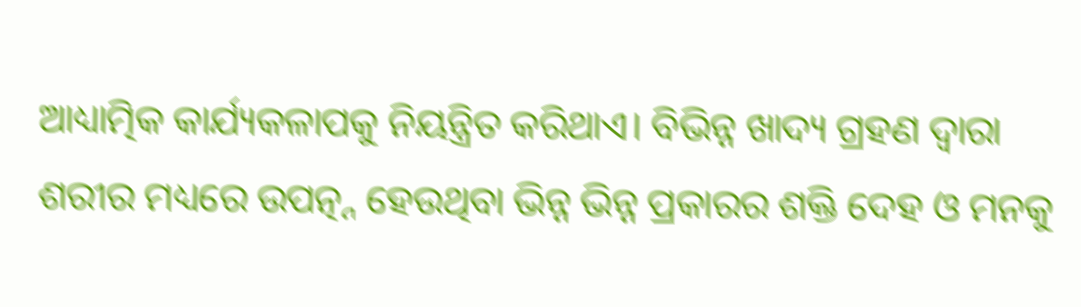ଆଧ୍ୟାତ୍ମିକ କାର୍ଯ୍ୟକଳାପକୁ ନିୟନ୍ତ୍ରିତ କରିଥାଏ। ବିଭିନ୍ନ ଖାଦ୍ୟ ଗ୍ରହଣ ଦ୍ୱାରା ଶରୀର ମଧ୍ୟରେ ଉପତ୍ନ୍ନ ହେଉଥିବା ଭିନ୍ନ ଭିନ୍ନ ପ୍ରକାରର ଶକ୍ତି ଦେହ ଓ ମନକୁ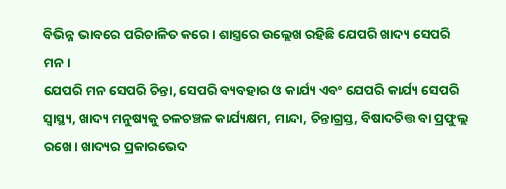ବିଭିନ୍ନ ଭାବରେ ପରିଚାଳିତ କରେ। ଶାସ୍ତ୍ରରେ ଉଲ୍ଲେଖ ରହିଛି ଯେପରି ଖାଦ୍ୟ ସେପରି ମନ।
ଯେପରି ମନ ସେପରି ଚିନ୍ତା, ସେପରି ବ୍ୟବହାର ଓ କାର୍ଯ୍ୟ ଏବଂ ଯେପରି କାର୍ଯ୍ୟ ସେପରି ସ୍ବାସ୍ଥ୍ୟ, ଖାଦ୍ୟ ମନୁଷ୍ୟକୁ ଚଳଚଞ୍ଚଳ କାର୍ଯ୍ୟକ୍ଷମ, ମାନ୍ଦା, ଚିନ୍ତାଗ୍ରସ୍ତ, ବିଷାଦଚିତ୍ତ ବା ପ୍ରଫୁଲ୍ଲ ରଖେ। ଖାଦ୍ୟର ପ୍ରକାରଭେଦ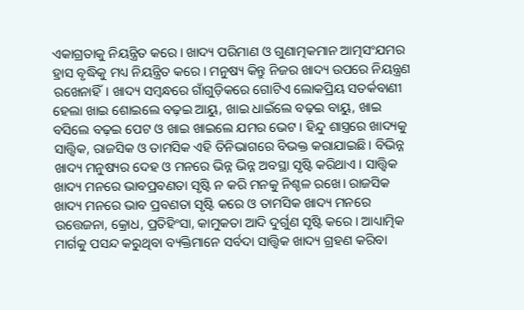ଏକାଗ୍ରତାକୁ ନିୟନ୍ତ୍ରିତ କରେ। ଖାଦ୍ୟ ପରିମାଣ ଓ ଗୁଣାତ୍ମକମାନ ଆତ୍ମସଂଯମର ହ୍ରାସ ବୃଦ୍ଧିକୁ ମଧ୍ୟ ନିୟନ୍ତ୍ରିତ କରେ। ମନୁଷ୍ୟ କିନ୍ତୁ ନିଜର ଖାଦ୍ୟ ଉପରେ ନିୟନ୍ତ୍ରଣ ରଖେନାହିଁ। ଖାଦ୍ୟ ସମ୍ବନ୍ଧରେ ଗାଁଗୁଡ଼ିକରେ ଗୋଟିଏ ଲୋକପ୍ରିୟ ସତର୍କବାଣୀ ହେଲା ଖାଇ ଶୋଇଲେ ବଢ଼ଇ ଆୟୁ, ଖାଇ ଧାଇଁଲେ ବଢ଼ଇ ବାୟୁ, ଖାଇ ବସିଲେ ବଢ଼ଇ ପେଟ ଓ ଖାଇ ଖାଇଲେ ଯମର ଭେଟ। ହିନ୍ଦୁ ଶାସ୍ତ୍ରରେ ଖାଦ୍ୟକୁ ସାତ୍ତ୍ୱିକ, ରାଜସିକ ଓ ତାମସିକ ଏହି ତିନିଭାଗରେ ବିଭକ୍ତ କରାଯାଇଛି। ବିଭିନ୍ନ ଖାଦ୍ୟ ମନୁଷ୍ୟର ଦେହ ଓ ମନରେ ଭିନ୍ନ ଭିନ୍ନ ଅବସ୍ଥା ସୃଷ୍ଟି କରିଥାଏ। ସାତ୍ତ୍ୱିକ ଖାଦ୍ୟ ମନରେ ଭାବପ୍ରବଣତା ସୃଷ୍ଟି ନ କରି ମନକୁ ନିଶ୍ଚଳ ରଖେ। ରାଜସିକ ଖାଦ୍ୟ ମନରେ ଭାବ ପ୍ରବଣତା ସୃଷ୍ଟି କରେ ଓ ତାମସିକ ଖାଦ୍ୟ ମନରେ ଉତ୍ତେଜନା, କ୍ରୋଧ, ପ୍ରତିହିଂସା, କାମୁକତା ଆଦି ଦୁର୍ଗୁଣ ସୃଷ୍ଟି କରେ। ଆଧ୍ୟାତ୍ମିକ ମାର୍ଗକୁ ପସନ୍ଦ କରୁଥିବା ବ୍ୟକ୍ତିମାନେ ସର୍ବଦା ସାତ୍ତ୍ୱିକ ଖାଦ୍ୟ ଗ୍ରହଣ କରିବା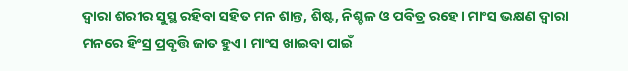ଦ୍ୱାରା ଶରୀର ସୁସ୍ଥ ରହିବା ସହିତ ମନ ଶାନ୍ତ, ଶିଷ୍ଟ, ନିଶ୍ଚଳ ଓ ପବିତ୍ର ରହେ। ମାଂସ ଭକ୍ଷଣ ଦ୍ୱାରା ମନରେ ହିଂସ୍ର ପ୍ରବୃତ୍ତି ଜାତ ହୁଏ। ମାଂସ ଖାଇବା ପାଇଁ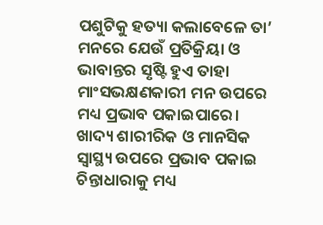ପଶୁଟିକୁ ହତ୍ୟା କଲାବେଳେ ତା’ ମନରେ ଯେଉଁ ପ୍ରତିକ୍ରିୟା ଓ ଭାବାନ୍ତର ସୃଷ୍ଟି ହୁଏ ତାହା ମାଂସଭକ୍ଷଣକାରୀ ମନ ଉପରେ ମଧ୍ୟ ପ୍ରଭାବ ପକାଇପାରେ।
ଖାଦ୍ୟ ଶାରୀରିକ ଓ ମାନସିକ ସ୍ବାସ୍ଥ୍ୟ ଉପରେ ପ୍ରଭାବ ପକାଇ ଚିନ୍ତାଧାରାକୁ ମଧ୍ୟ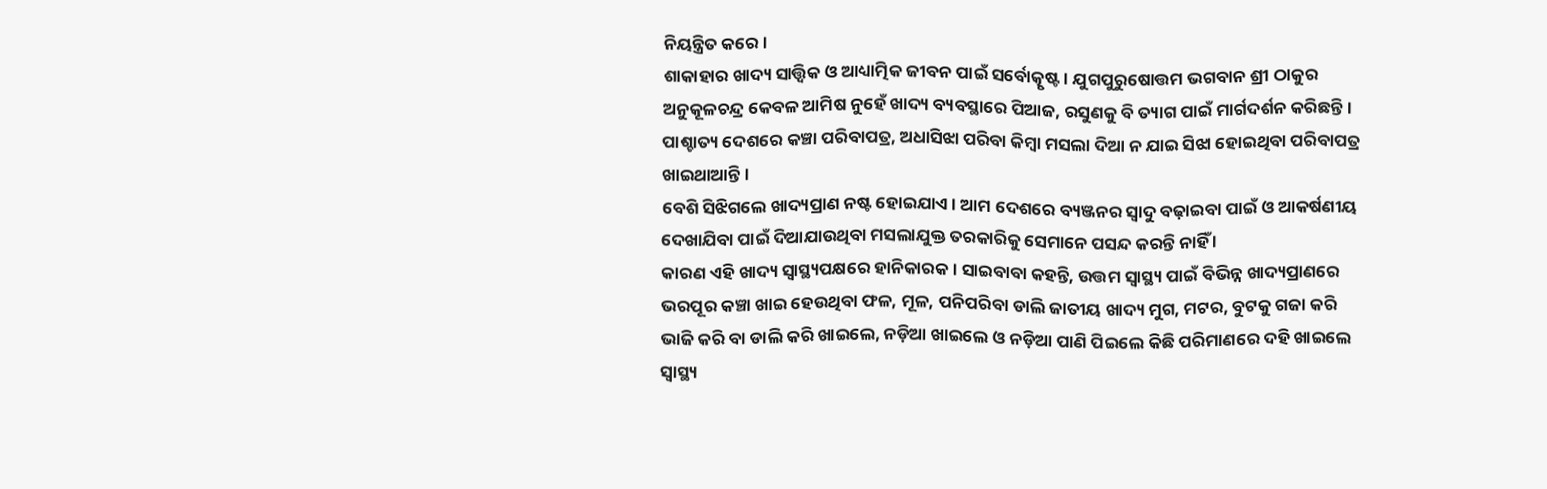ନିୟନ୍ତ୍ରିତ କରେ।
ଶାକାହାର ଖାଦ୍ୟ ସାତ୍ତ୍ୱିକ ଓ ଆଧ୍ୟାତ୍ମିକ ଜୀବନ ପାଇଁ ସର୍ବୋତ୍କୃଷ୍ଟ। ଯୁଗପୁରୁଷୋତ୍ତମ ଭଗବାନ ଶ୍ରୀ ଠାକୁର ଅନୁକୂଳଚନ୍ଦ୍ର କେବଳ ଆମିଷ ନୁହେଁ ଖାଦ୍ୟ ବ୍ୟବସ୍ଥାରେ ପିଆଜ, ରସୁଣକୁ ବି ତ୍ୟାଗ ପାଇଁ ମାର୍ଗଦର୍ଶନ କରିଛନ୍ତି। ପାଶ୍ଚାତ୍ୟ ଦେଶରେ କଞ୍ଚା ପରିବାପତ୍ର, ଅଧାସିଝା ପରିବା କିମ୍ବା ମସଲା ଦିଆ ନ ଯାଇ ସିଝା ହୋଇଥିବା ପରିବାପତ୍ର ଖାଇଥାଆନ୍ତି।
ବେଶି ସିଝିଗଲେ ଖାଦ୍ୟପ୍ରାଣ ନଷ୍ଟ ହୋଇଯାଏ। ଆମ ଦେଶରେ ବ୍ୟଞ୍ଜନର ସ୍ବାଦୁ ବଢ଼ାଇବା ପାଇଁ ଓ ଆକର୍ଷଣୀୟ ଦେଖାଯିବା ପାଇଁ ଦିଆଯାଉଥିବା ମସଲାଯୁକ୍ତ ତରକାରିକୁ ସେମାନେ ପସନ୍ଦ କରନ୍ତି ନାହିଁ ।
କାରଣ ଏହି ଖାଦ୍ୟ ସ୍ବାସ୍ଥ୍ୟପକ୍ଷରେ ହାନିକାରକ। ସାଇବାବା କହନ୍ତି, ଉତ୍ତମ ସ୍ବାସ୍ଥ୍ୟ ପାଇଁ ବିଭିନ୍ନ ଖାଦ୍ୟପ୍ରାଣରେ ଭରପୂର କଞ୍ଚା ଖାଇ ହେଉଥିବା ଫଳ, ମୂଳ, ପନିପରିବା ଡାଲି ଜାତୀୟ ଖାଦ୍ୟ ମୁଗ, ମଟର, ବୁଟକୁ ଗଜା କରି ଭାଜି କରି ବା ଡାଲି କରି ଖାଇଲେ, ନଡ଼ିଆ ଖାଇଲେ ଓ ନଡ଼ିଆ ପାଣି ପିଇଲେ କିଛି ପରିମାଣରେ ଦହି ଖାଇଲେ ସ୍ବାସ୍ଥ୍ୟ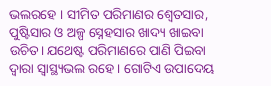ଭଲରହେ । ସୀମିତ ପରିମାଣର ଶ୍ୱେତସାର, ପୁଷ୍ଟିସାର ଓ ଅଳ୍ପ ସ୍ନେହସାର ଖାଦ୍ୟ ଖାଇବା ଉଚିତ। ଯଥେଷ୍ଟ ପରିମାଣରେ ପାଣି ପିଇବା ଦ୍ୱାରା ସ୍ବାସ୍ଥ୍ୟଭଲ ରହେ। ଗୋଟିଏ ଉପାଦେୟ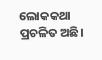ଲୋକକଥା ପ୍ରଚଳିତ ଅଛି।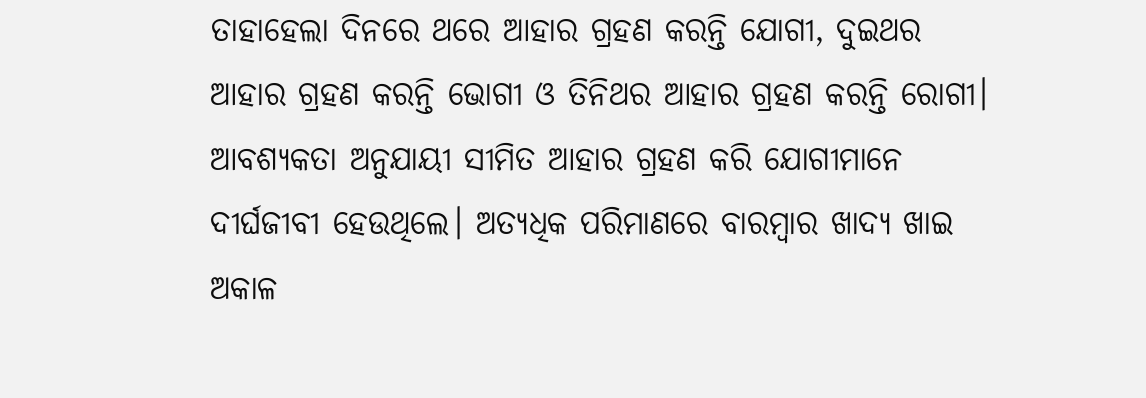ତାହାହେଲା ଦିନରେ ଥରେ ଆହାର ଗ୍ରହଣ କରନ୍ତି ଯୋଗୀ, ଦୁଇଥର ଆହାର ଗ୍ରହଣ କରନ୍ତି ଭୋଗୀ ଓ ତିନିଥର ଆହାର ଗ୍ରହଣ କରନ୍ତି ରୋଗୀ। ଆବଶ୍ୟକତା ଅନୁଯାୟୀ ସୀମିତ ଆହାର ଗ୍ରହଣ କରି ଯୋଗୀମାନେ ଦୀର୍ଘଜୀବୀ ହେଉଥିଲେ। ଅତ୍ୟଧିକ ପରିମାଣରେ ବାରମ୍ବାର ଖାଦ୍ୟ ଖାଇ ଅକାଳ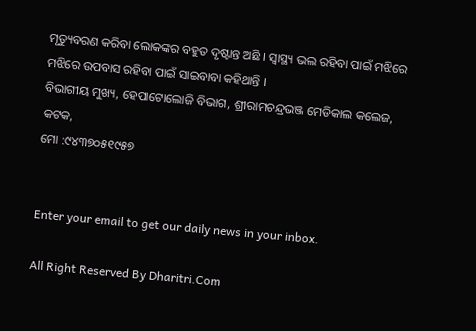ମୃତ୍ୟୁବରଣ କରିବା ଲୋକଙ୍କର ବହୁତ ଦୃଷ୍ଟାନ୍ତ ଅଛି । ସ୍ବାସ୍ଥ୍ୟ ଭଲ ରହିବା ପାଇଁ ମଝିରେ ମଝିରେ ଉପବାସ ରହିବା ପାଇଁ ସାଇବାବା କହିଥାନ୍ତି ।
ବିଭାଗୀୟ ମୁଖ୍ୟ, ହେପାଟୋଲୋଜି ବିଭାଗ, ଶ୍ରୀରାମଚନ୍ଦ୍ରଭଞ୍ଜ ମେଡିକାଲ କଲେଜ, କଟକ,
ମୋ :୯୪୩୭୦୫୧୯୫୭


Enter your email to get our daily news in your inbox.

All Right Reserved By Dharitri.Com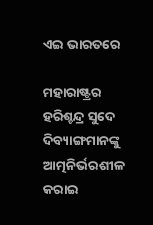ଏଇ ଭାରତରେ

ମହାରାଷ୍ଟ୍ରର ହରିଶ୍ଚନ୍ଦ୍ର ସୁଦେ ଦିବ୍ୟାଙ୍ଗମାନଙ୍କୁ ଆତ୍ମନିର୍ଭରଶୀଳ କରାଇ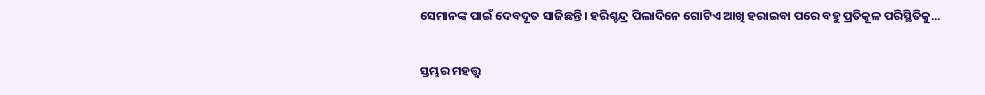ସେମାନଙ୍କ ପାଇଁ ଦେବଦୂତ ସାଜିଛନ୍ତି। ହରିଶ୍ଚନ୍ଦ୍ର ପିଲାଦିନେ ଗୋଟିଏ ଆଖି ହରାଇବା ପରେ ବହୁ ପ୍ରତିକୂଳ ପରିସ୍ଥିତିକୁ...

ସ୍ତମ୍ଭର ମହତ୍ତ୍ୱ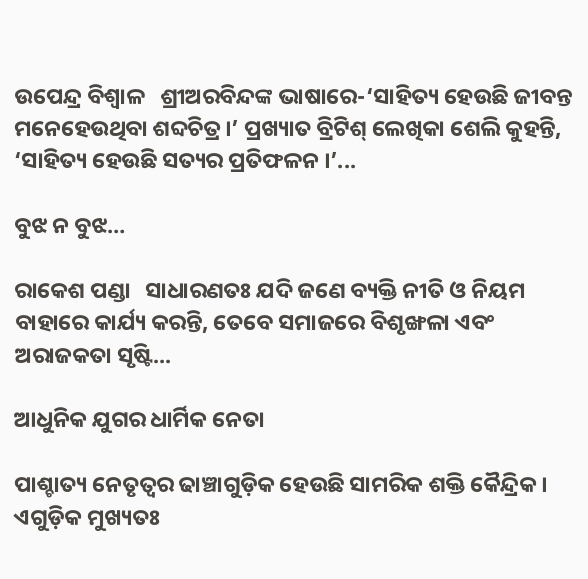ଉପେନ୍ଦ୍ର ବିଶ୍ୱାଳ   ଶ୍ରୀଅରବିନ୍ଦଙ୍କ ଭାଷାରେ-‘ସାହିତ୍ୟ ହେଉଛି ଜୀବନ୍ତ ମନେହେଉଥିବା ଶବ୍ଦଚିତ୍ର।’ ପ୍ରଖ୍ୟାତ ବ୍ରିଟିଶ୍‌ ଲେଖିକା ଶେଲି କୁହନ୍ତି, ‘ସାହିତ୍ୟ ହେଉଛି ସତ୍ୟର ପ୍ରତିଫଳନ ।’...

ବୁଝ ନ ବୁଝ…

ରାକେଶ ପଣ୍ଡା   ସାଧାରଣତଃ ଯଦି ଜଣେ ବ୍ୟକ୍ତି ନୀତି ଓ ନିୟମ ବାହାରେ କାର୍ଯ୍ୟ କରନ୍ତି, ତେବେ ସମାଜରେ ବିଶୃଙ୍ଖଳା ଏବଂ ଅରାଜକତା ସୃଷ୍ଟି...

ଆଧୁନିକ ଯୁଗର ଧାର୍ମିକ ନେତା

ପାଶ୍ଚାତ୍ୟ ନେତୃତ୍ୱର ଢାଞ୍ଚାଗୁଡ଼ିକ ହେଉଛି ସାମରିକ ଶକ୍ତି କୈନ୍ଦ୍ରିକ। ଏଗୁଡ଼ିକ ମୁଖ୍ୟତଃ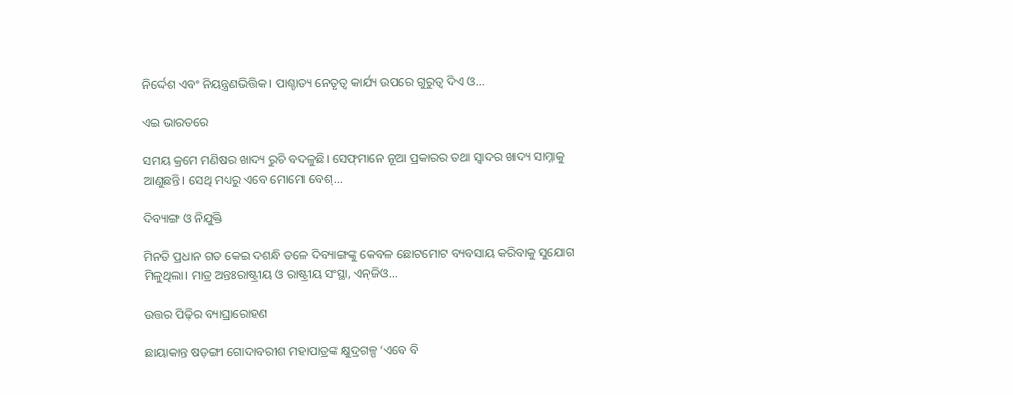ନିର୍ଦ୍ଦେଶ ଏବଂ ନିୟନ୍ତ୍ରଣଭିତ୍ତିକ। ପାଶ୍ଚାତ୍ୟ ନେତୃତ୍ୱ କାର୍ଯ୍ୟ ଉପରେ ଗୁରୁତ୍ୱ ଦିଏ ଓ...

ଏଇ ଭାରତରେ

ସମୟ କ୍ରମେ ମଣିଷର ଖାଦ୍ୟ ରୁଚି ବଦଳୁଛି। ସେଫ୍‌ମାନେ ନୂଆ ପ୍ରକାରର ତଥା ସ୍ବାଦର ଖାଦ୍ୟ ସାମ୍ନାକୁ ଆଣୁଛନ୍ତି। ସେଥି ମଧ୍ୟରୁ ଏବେ ମୋମୋ ବେଶ୍‌...

ଦିବ୍ୟାଙ୍ଗ ଓ ନିଯୁକ୍ତି

ମିନତି ପ୍ରଧାନ ଗତ କେଇ ଦଶନ୍ଧି ତଳେ ଦିବ୍ୟାଙ୍ଗଙ୍କୁ କେବଳ ଛୋଟମୋଟ ବ୍ୟବସାୟ କରିବାକୁ ସୁଯୋଗ ମିଳୁଥିଲା। ମାତ୍ର ଅନ୍ତଃରାଷ୍ଟ୍ରୀୟ ଓ ରାଷ୍ଟ୍ରୀୟ ସଂସ୍ଥା, ଏନ୍‌ଜିଓ...

ଉତ୍ତର ପିଢ଼ିର ବ୍ୟାଘ୍ରାରୋହଣ

ଛାୟାକାନ୍ତ ଷଡ଼ଙ୍ଗୀ ଗୋଦାବରୀଶ ମହାପାତ୍ରଙ୍କ କ୍ଷୁଦ୍ରଗଳ୍ପ ‘ଏବେ ବି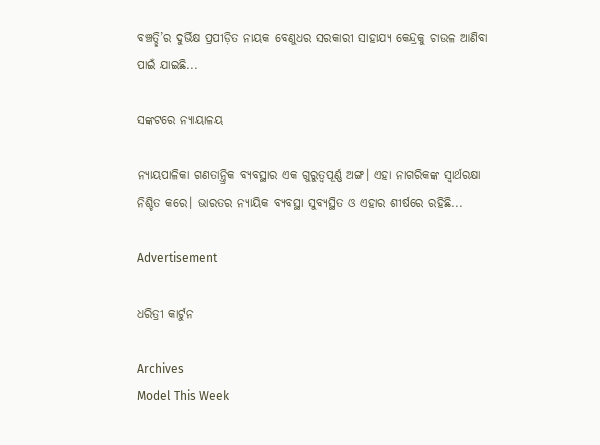ବଞ୍ଚତ୍ଛି’ର ଦୁର୍ଭିକ୍ଷ ପ୍ରପୀଡ଼ିତ ନାୟକ ବେଣୁଧର ସରକାରୀ ସାହାଯ୍ୟ କେନ୍ଦ୍ରକୁ ଚାଉଳ ଆଣିବା ପାଇଁ ଯାଇଛି...

ସଙ୍କଟରେ ନ୍ୟାୟାଳୟ

ନ୍ୟାୟପାଳିକା ଗଣତାନ୍ତ୍ରିକ ବ୍ୟବସ୍ଥାର ଏକ ଗୁରୁତ୍ୱପୂର୍ଣ୍ଣ ଅଙ୍ଗ। ଏହା ନାଗରିକଙ୍କ ସ୍ବାର୍ଥରକ୍ଷା ନିଶ୍ଚିତ କରେ। ଭାରତର ନ୍ୟାୟିକ ବ୍ୟବସ୍ଥା ସୁବ୍ୟସ୍ଥିତ ଓ ଏହାର ଶୀର୍ଷରେ ରହିଛି...

Advertisement

ଧରିତ୍ରୀ କାର୍ଟୁନ

Archives
Model This Week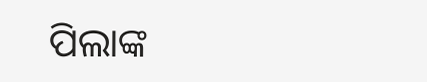ପିଲାଙ୍କ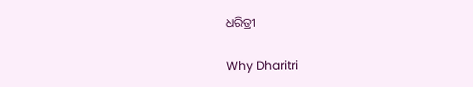ଧରିତ୍ରୀ

Why Dharitri